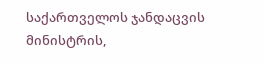საქართველოს ჯანდაცვის მინისტრის,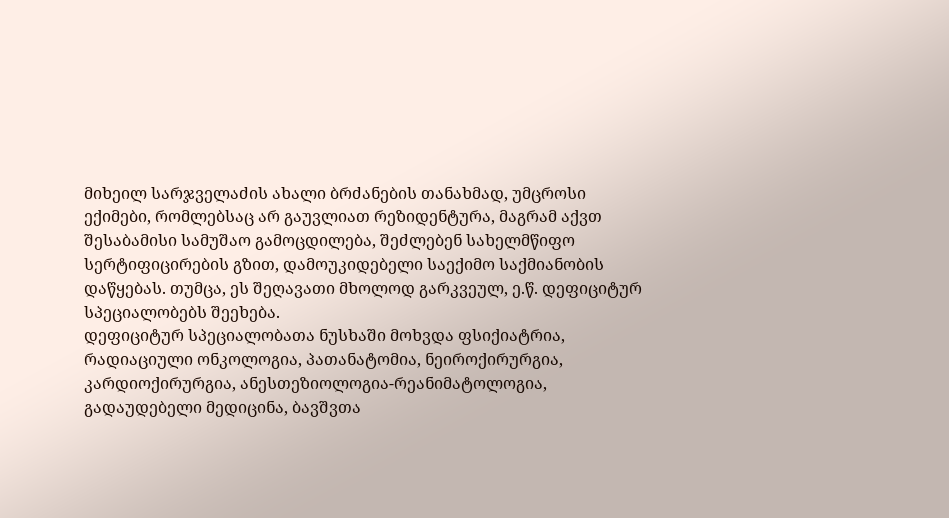მიხეილ სარჯველაძის ახალი ბრძანების თანახმად, უმცროსი ექიმები, რომლებსაც არ გაუვლიათ რეზიდენტურა, მაგრამ აქვთ შესაბამისი სამუშაო გამოცდილება, შეძლებენ სახელმწიფო სერტიფიცირების გზით, დამოუკიდებელი საექიმო საქმიანობის დაწყებას. თუმცა, ეს შეღავათი მხოლოდ გარკვეულ, ე.წ. დეფიციტურ სპეციალობებს შეეხება.
დეფიციტურ სპეციალობათა ნუსხაში მოხვდა ფსიქიატრია, რადიაციული ონკოლოგია, პათანატომია, ნეიროქირურგია, კარდიოქირურგია, ანესთეზიოლოგია-რეანიმატოლოგია, გადაუდებელი მედიცინა, ბავშვთა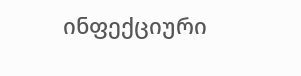ინფექციური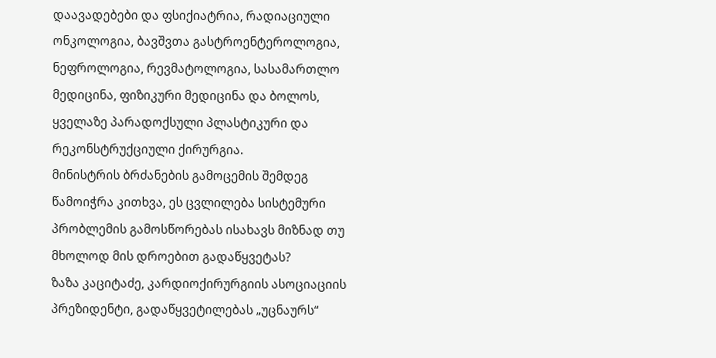დაავადებები და ფსიქიატრია, რადიაციული ონკოლოგია, ბავშვთა გასტროენტეროლოგია, ნეფროლოგია, რევმატოლოგია, სასამართლო მედიცინა, ფიზიკური მედიცინა და ბოლოს, ყველაზე პარადოქსული პლასტიკური და რეკონსტრუქციული ქირურგია.
მინისტრის ბრძანების გამოცემის შემდეგ წამოიჭრა კითხვა, ეს ცვლილება სისტემური პრობლემის გამოსწორებას ისახავს მიზნად თუ მხოლოდ მის დროებით გადაწყვეტას?
ზაზა კაციტაძე, კარდიოქირურგიის ასოციაციის პრეზიდენტი, გადაწყვეტილებას „უცნაურს“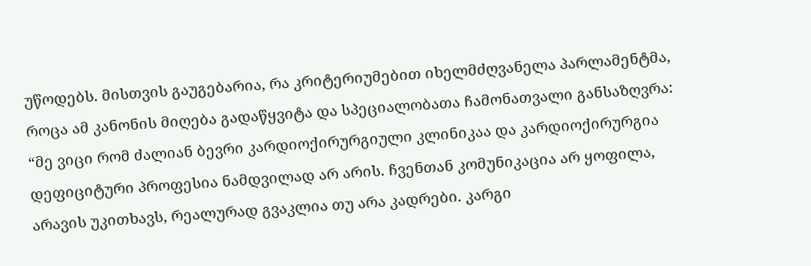უწოდებს. მისთვის გაუგებარია, რა კრიტერიუმებით იხელმძღვანელა პარლამენტმა, როცა ამ კანონის მიღება გადაწყვიტა და სპეციალობათა ჩამონათვალი განსაზღვრა:
“მე ვიცი რომ ძალიან ბევრი კარდიოქირურგიული კლინიკაა და კარდიოქირურგია დეფიციტური პროფესია ნამდვილად არ არის. ჩვენთან კომუნიკაცია არ ყოფილა, არავის უკითხავს, რეალურად გვაკლია თუ არა კადრები. კარგი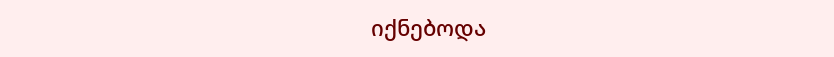იქნებოდა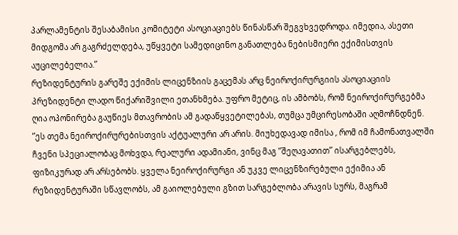პარლამენტის შესაბამისი კომიტეტი ასოციაციებს წინასწარ შეგვხვედროდა. იმედია, ასეთი მიდგომა არ გაგრძელდება, უწყვეტი სამედიცინო განათლება ნებისმიერი ექიმისთვის აუცილებელია.”
რეზიდენტურის გარეშე ექიმის ლიცენზიის გაცემას არც ნეიროქირურგიის ასოციაციის პრეზიდენტი ლადო წიქარიშვილი ეთანხმება. უფრო მეტიც, ის ამბობს, რომ ნეიროქირურგებმა ღია ოპონირება გაუწიეს მთავრობის ამ გადაწყვეტილებას, თუმცა უმცირესობაში აღმოჩნდნენ.
“ეს თემა ნეიროქირურებისთვის აქტუალური არ არის. მიუხედავად იმისა , რომ იმ ჩამონათვალში ჩვენი სპეციალობაც მოხვდა, რეალური ადამიანი, ვინც მაგ “შეღავათით” ისარგებლებს, ფიზიკურად არ არსებობს. ყველა ნეიროქირურგი ან უკვე ლიცენზირებული ექიმია ან რეზიდენტურაში სწავლობს, ამ გაიოლებული გზით სარგებლობა არავის სურს, მაგრამ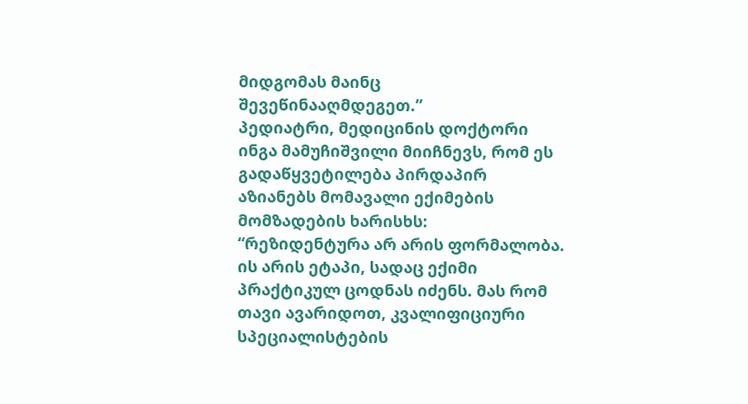მიდგომას მაინც შევეწინააღმდეგეთ.”
პედიატრი, მედიცინის დოქტორი ინგა მამუჩიშვილი მიიჩნევს, რომ ეს გადაწყვეტილება პირდაპირ აზიანებს მომავალი ექიმების მომზადების ხარისხს:
“რეზიდენტურა არ არის ფორმალობა. ის არის ეტაპი, სადაც ექიმი პრაქტიკულ ცოდნას იძენს. მას რომ თავი ავარიდოთ, კვალიფიციური სპეციალისტების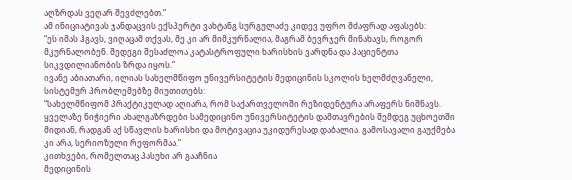აღზრდას ვეღარ შევძლებთ.”
ამ ინიციატივას ჯანდაცვის ექსპერტი ვახტანგ სურგულაძე კიდევ უფრო მძაფრად აფასებს:
“ეს იმას ჰგავს, ვიღაცამ თქვას, მე კი არ მიმკურნალია, მაგრამ ბევრჯერ მინახავს, როგორ მკურნალობენ. შედეგი შესაძლოა კატასტროფული ხარისხის ვარდნა და პაციენტთა სიკვდილიანობის ზრდა იყოს.”
ივანე აბიათარი, ილიას სახელმწიფო უნივერსიტეტის მედიცინის სკოლის ხელმძღვანელი, სისტემურ პრობლემებზე მიუთითებს:
“სახელმწიფომ პრაქტიკულად აღიარა, რომ საქართველოში რეზიდენტურა არაფერს ნიშნავს. ყველაზე ნიჭიერი ახალგაზრდები სამედიცინო უნივერსიტეტის დამთავრების შემდეგ უცხოეთში მიდიან, რადგან აქ სწავლის ხარისხი და მოტივაცია უკიდურესად დაბალია. გამოსავალი გაუქმება კი არა, სერიოზული რეფორმაა.”
კითხვები, რომელთაც პასუხი არ გააჩნია
მედიცინის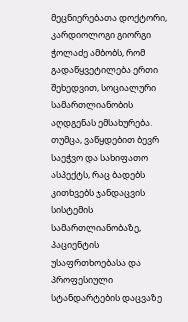მეცნიერებათა დოქტორი, კარდიოლოგი გიორგი ჭოლაძე ამბობს, რომ გადაწყვეტილება ერთი შეხედვით, სოციალური სამართლიანობის აღდგენას ემსახურება. თუმცა, ვაწყდებით ბევრ საეჭვო და სახიფათო ასპექტს, რაც ბადებს კითხვებს ჯანდაცვის სისტემის სამართლიანობაზე, პაციენტის უსაფრთხოებასა და პროფესიული სტანდარტების დაცვაზე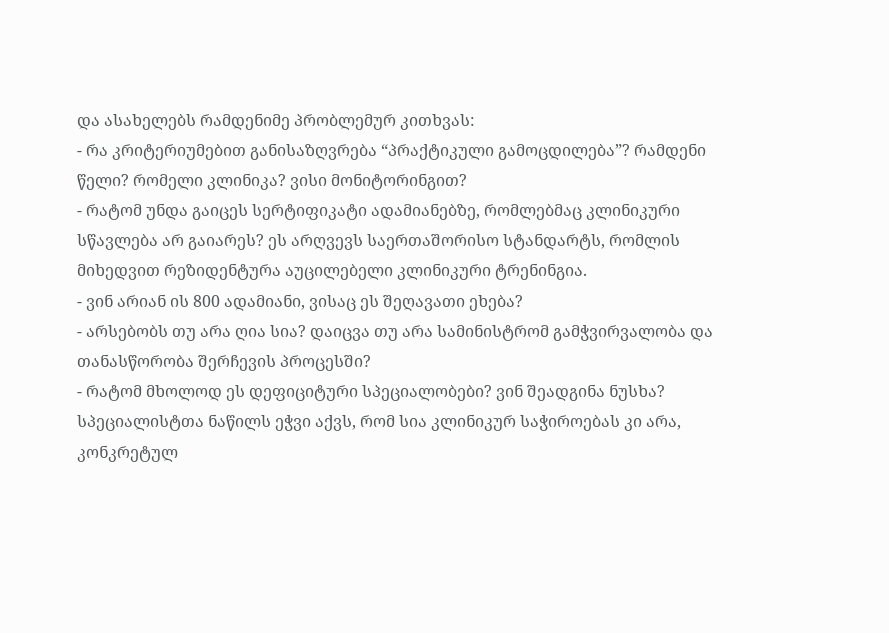და ასახელებს რამდენიმე პრობლემურ კითხვას:
- რა კრიტერიუმებით განისაზღვრება “პრაქტიკული გამოცდილება”? რამდენი წელი? რომელი კლინიკა? ვისი მონიტორინგით?
- რატომ უნდა გაიცეს სერტიფიკატი ადამიანებზე, რომლებმაც კლინიკური სწავლება არ გაიარეს? ეს არღვევს საერთაშორისო სტანდარტს, რომლის მიხედვით რეზიდენტურა აუცილებელი კლინიკური ტრენინგია.
- ვინ არიან ის 800 ადამიანი, ვისაც ეს შეღავათი ეხება?
- არსებობს თუ არა ღია სია? დაიცვა თუ არა სამინისტრომ გამჭვირვალობა და თანასწორობა შერჩევის პროცესში?
- რატომ მხოლოდ ეს დეფიციტური სპეციალობები? ვინ შეადგინა ნუსხა? სპეციალისტთა ნაწილს ეჭვი აქვს, რომ სია კლინიკურ საჭიროებას კი არა, კონკრეტულ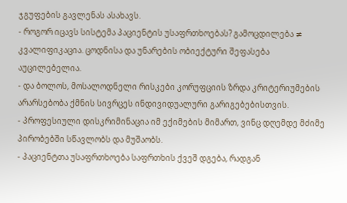ჯგუფების გავლენას ასახავს.
- როგორ იცავს სისტემა პაციენტის უსაფრთხოებას? გამოცდილება ≠ კვალიფიკაცია. ცოდნისა და უნარების ობიექტური შეფასება აუცილებელია.
- და ბოლოს, მოსალოდნელი რისკები კორუფციის ზრდა კრიტერიუმების არარსებობა ქმნის სივრცეს ინდივიდუალური გარიგებებისთვის.
- პროფესიული დისკრიმინაცია იმ ექიმების მიმართ, ვინც დღემდე მძიმე პირობებში სწავლობს და მუშაობს.
- პაციენტთა უსაფრთხოება საფრთხის ქვეშ დგება, რადგან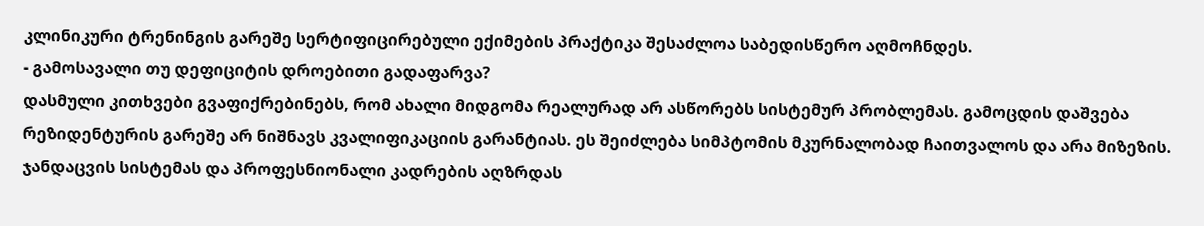კლინიკური ტრენინგის გარეშე სერტიფიცირებული ექიმების პრაქტიკა შესაძლოა საბედისწერო აღმოჩნდეს.
- გამოსავალი თუ დეფიციტის დროებითი გადაფარვა?
დასმული კითხვები გვაფიქრებინებს, რომ ახალი მიდგომა რეალურად არ ასწორებს სისტემურ პრობლემას. გამოცდის დაშვება რეზიდენტურის გარეშე არ ნიშნავს კვალიფიკაციის გარანტიას. ეს შეიძლება სიმპტომის მკურნალობად ჩაითვალოს და არა მიზეზის.
ჯანდაცვის სისტემას და პროფესნიონალი კადრების აღზრდას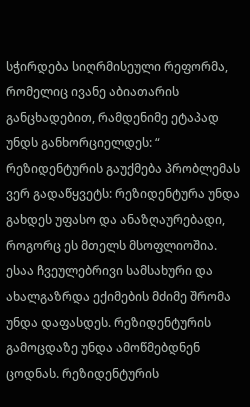სჭირდება სიღრმისეული რეფორმა, რომელიც ივანე აბიათარის განცხადებით, რამდენიმე ეტაპად უნდს განხორციელდეს: “ რეზიდენტურის გაუქმება პრობლემას ვერ გადაწყვეტს: რეზიდენტურა უნდა გახდეს უფასო და ანაზღაურებადი, როგორც ეს მთელს მსოფლიოშია. ესაა ჩვეულებრივი სამსახური და ახალგაზრდა ექიმების მძიმე შრომა უნდა დაფასდეს. რეზიდენტურის გამოცდაზე უნდა ამოწმებდნენ ცოდნას. რეზიდენტურის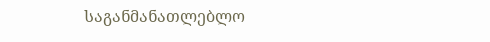საგანმანათლებლო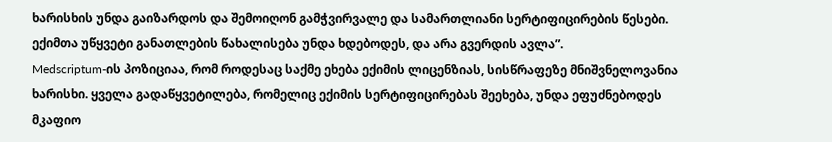ხარისხის უნდა გაიზარდოს და შემოიღონ გამჭვირვალე და სამართლიანი სერტიფიცირების წესები. ექიმთა უწყვეტი განათლების წახალისება უნდა ხდებოდეს, და არა გვერდის ავლა”.
Medscriptum-ის პოზიციაა, რომ როდესაც საქმე ეხება ექიმის ლიცენზიას, სისწრაფეზე მნიშვნელოვანია ხარისხი. ყველა გადაწყვეტილება, რომელიც ექიმის სერტიფიცირებას შეეხება, უნდა ეფუძნებოდეს მკაფიო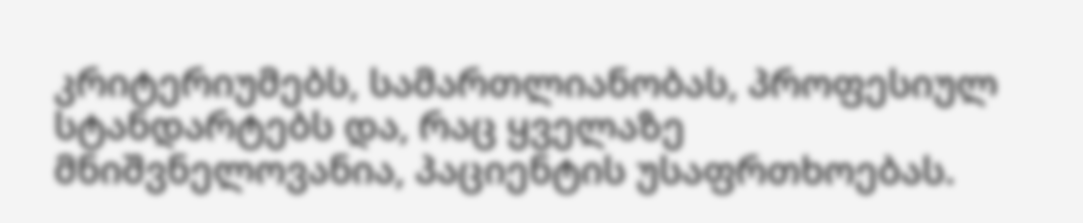კრიტერიუმებს, სამართლიანობას, პროფესიულ სტანდარტებს და, რაც ყველაზე მნიშვნელოვანია, პაციენტის უსაფრთხოებას.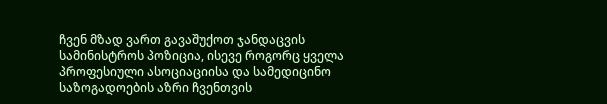ჩვენ მზად ვართ გავაშუქოთ ჯანდაცვის სამინისტროს პოზიცია, ისევე როგორც ყველა პროფესიული ასოციაციისა და სამედიცინო საზოგადოების აზრი ჩვენთვის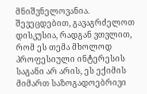მნიშვნელოვანია. შევეცდებით, გავაგრძელოთ დისკუსია, რადგან ვთვლით, რომ ეს თემა მხოლოდ პროფესიული ინტერესის საგანი არ არის, ეს ექიმის მიმართ საზოგადოებრივი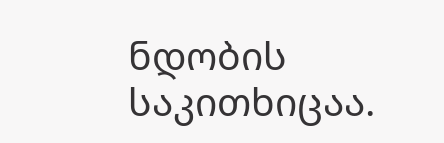ნდობის საკითხიცაა.